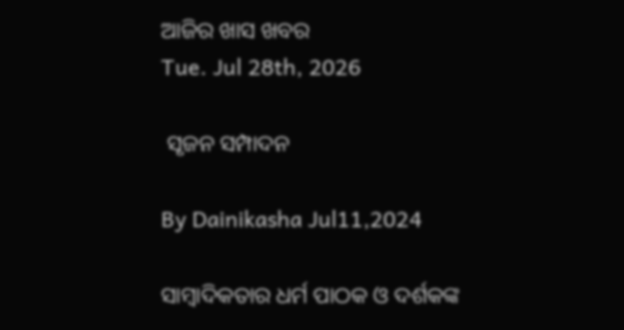ଆଜିର ଖାସ ଖବର
Tue. Jul 28th, 2026

 ସୃଜନ ସମ୍ପାଦନ

By Dainikasha Jul11,2024

ସାମ୍ୱାଦିକତାର ଧର୍ମ ପାଠକ ଓ ଦର୍ଶକଙ୍କ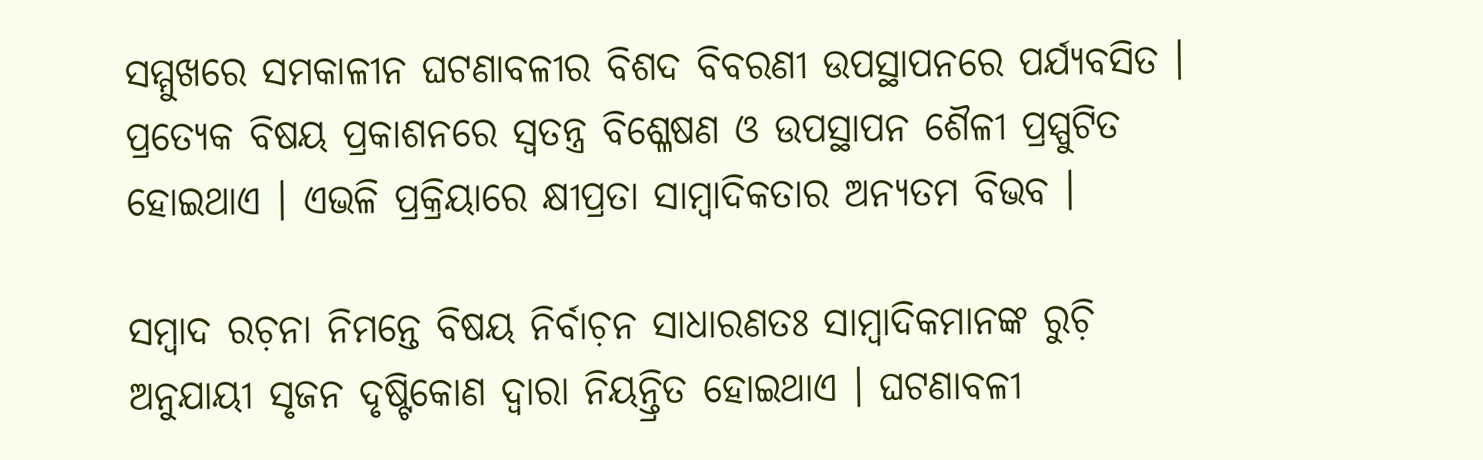ସମ୍ମୁଖରେ ସମକାଳୀନ ଘଟଣାବଳୀର ବିଶଦ ବିବରଣୀ ଉପସ୍ଥାପନରେ ପର୍ଯ୍ୟବସିତ । ପ୍ରତ୍ୟେକ ବିଷୟ ପ୍ରକାଶନରେ ସ୍ୱତନ୍ତ୍ର ବିଶ୍ଳେଷଣ ଓ ଉପସ୍ଥାପନ ଶୈଳୀ ପ୍ରସ୍ପୁଟିତ ହୋଇଥାଏ । ଏଭଳି ପ୍ରକ୍ରିୟାରେ କ୍ଷୀପ୍ରତା ସାମ୍ୱାଦିକତାର ଅନ୍ୟତମ ବିଭବ ।

ସମ୍ୱାଦ ରଚ଼ନା ନିମନ୍ତେ ବିଷୟ ନିର୍ବାଚ଼ନ ସାଧାରଣତଃ ସାମ୍ୱାଦିକମାନଙ୍କ ରୁଚ଼ି ଅନୁଯାୟୀ ସୃଜନ ଦୃଷ୍ଟିକୋଣ ଦ୍ୱାରା ନିୟନ୍ତ୍ରିତ ହୋଇଥାଏ । ଘଟଣାବଳୀ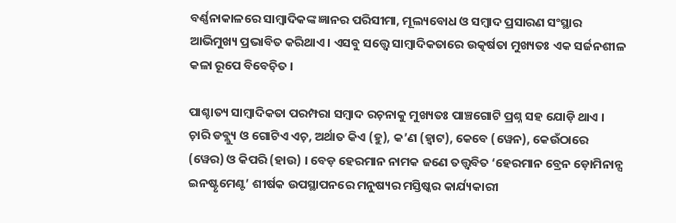ବର୍ଣ୍ଣନାକାଳରେ ସାମ୍ୱାଦିକଙ୍କ ଜ୍ଞାନର ପରିସୀମା, ମୂଲ୍ୟବୋଧ ଓ ସମ୍ୱାଦ ପ୍ରସାରଣ ସଂସ୍ଥାର ଆଭିମୁଖ୍ୟ ପ୍ରଭାବିତ କରିଥାଏ । ଏସବୁ ସତ୍ତ୍ୱେ ସାମ୍ୱାଦିକତାରେ ଉତ୍କର୍ଷତା ମୁଖ୍ୟତଃ ଏକ ସର୍ଜନଶୀଳ କଳା ରୂପେ ବିବେଚ଼ିତ ।

ପାଶ୍ଚାତ୍ୟ ସାମ୍ୱାଦିକତା ପରମ୍ପରା ସମ୍ୱାଦ ରଚ଼ନାକୁ ମୁଖ୍ୟତଃ ପାଞ୍ଚଗୋଟି ପ୍ରଶ୍ନ ସହ ଯୋଡ଼ି ଥାଏ । ଚ଼ାରି ଡବ୍ଲ୍ୟୁ ଓ ଗୋଟିଏ ଏଚ଼, ଅର୍ଥାତ କିଏ (ହୁ), କ’ଣ (ହ୍ୱାଟ), କେବେ (ୱେନ), କେଉଁଠାରେ (ୱେର) ଓ କିପରି (ହାଉ) । ବେଡ଼ ହେରମାନ ନାମକ ଜଣେ ତତ୍ତ୍ୱବିତ ‘ହେରମାନ ବ୍ରେନ ଡ଼ୋମିନାନ୍ସ ଇନଷ୍ଟୃମେଣ୍ଟ’ ଶୀର୍ଷକ ଉପସ୍ଥାପନରେ ମନୁଷ୍ୟର ମସ୍ତିଷ୍କର କାର୍ଯ୍ୟକାରୀ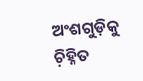ଅଂଶଗୁଡ଼ିକୁ ଚ଼ିହ୍ନିତ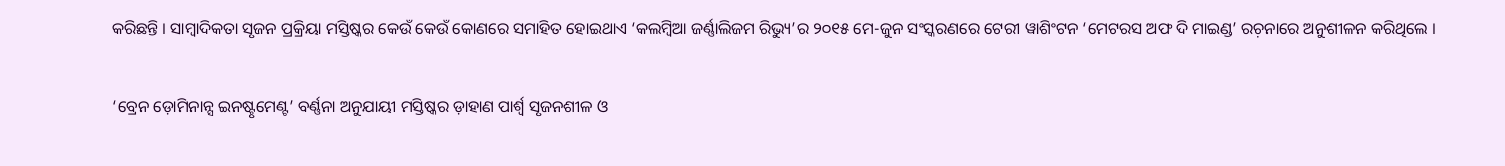କରିଛନ୍ତି । ସାମ୍ୱାଦିକତା ସୃଜନ ପ୍ରକ୍ରିୟା ମସ୍ତିଷ୍କର କେଉଁ କେଉଁ କୋଣରେ ସମାହିତ ହୋଇଥାଏ ‘କଲମ୍ୱିଆ ଜର୍ଣ୍ଣାଲିଜମ ରିଭ୍ୟୁ’ର ୨୦୧୫ ମେ-ଜୁନ ସଂସ୍କରଣରେ ଟେରୀ ୱାଶିଂଟନ ‘ମେଟରସ ଅଫ ଦି ମାଇଣ୍ଡ’ ରଚ଼ନାରେ ଅନୁଶୀଳନ କରିଥିଲେ ।

‘ବ୍ରେନ ଡ଼ୋମିନାନ୍ସ ଇନଷ୍ଟୃମେଣ୍ଟ’ ବର୍ଣ୍ଣନା ଅନୁଯାୟୀ ମସ୍ତିଷ୍କର ଡ଼ାହାଣ ପାର୍ଶ୍ୱ ସୃଜନଶୀଳ ଓ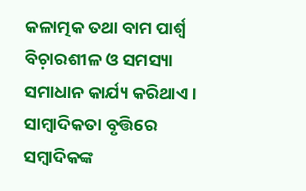କଳାତ୍ମକ ତଥା ବାମ ପାର୍ଶ୍ୱ ବିଚ଼ାରଶୀଳ ଓ ସମସ୍ୟା ସମାଧାନ କାର୍ଯ୍ୟ କରିଥାଏ । ସାମ୍ୱାଦିକତା ବୃତ୍ତିରେ ସମ୍ୱାଦିକଙ୍କ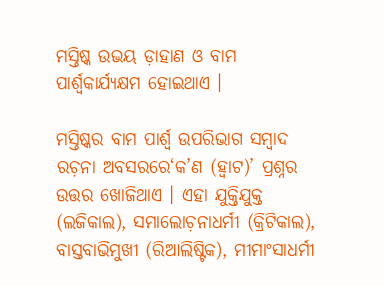ମସ୍ତିଷ୍କ ଉଭୟ ଡ଼ାହାଣ ଓ ବାମ ପାର୍ଶ୍ୱକାର୍ଯ୍ୟକ୍ଷମ ହୋଇଥାଏ ।

ମସ୍ତିଷ୍କର ବାମ ପାର୍ଶ୍ୱ ଉପରିଭାଗ ସମ୍ୱାଦ ରଚ଼ନା ଅବସରରେ‘କ’ଣ (ହ୍ୱାଟ)’ ପ୍ରଶ୍ନର ଉତ୍ତର ଖୋଜିଥାଏ । ଏହା ଯୁକ୍ତିଯୁକ୍ତ (ଲଜିକାଲ), ସମାଲୋଚ଼ନାଧର୍ମୀ (କ୍ରିଟିକାଲ), ବାସ୍ତବାଭିମୁଖୀ (ରିଆଲିଷ୍ଟିକ), ମୀମାଂସାଧର୍ମୀ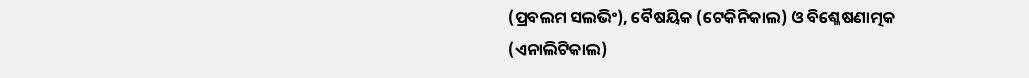(ପ୍ରବଲମ ସଲଭିଂ), ବୈଷୟିକ (ଟେକିନିକାଲ) ଓ ବିଶ୍ଳେଷଣାତ୍ମକ (ଏନାଲିଟିକାଲ)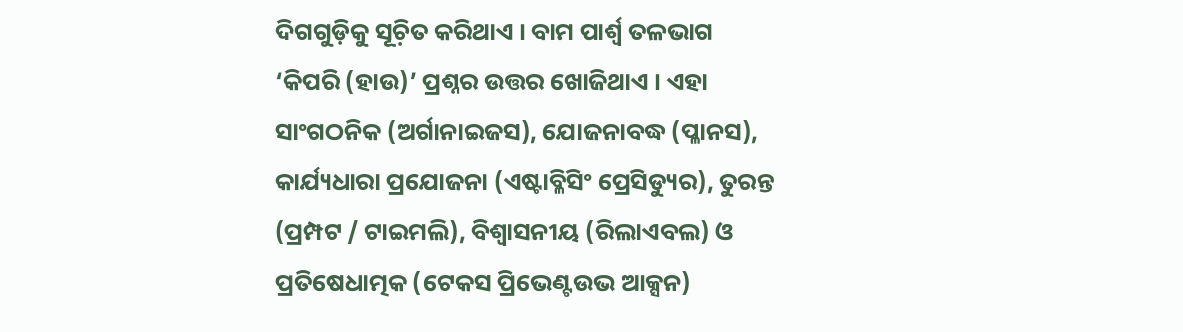ଦିଗଗୁଡ଼ିକୁ ସୂଚ଼ିତ କରିଥାଏ । ବାମ ପାର୍ଶ୍ୱ ତଳଭାଗ ‘କିପରି (ହାଉ)’ ପ୍ରଶ୍ନର ଉତ୍ତର ଖୋଜିଥାଏ । ଏହା ସାଂଗଠନିକ (ଅର୍ଗାନାଇଜସ), ଯୋଜନାବଦ୍ଧ (ପ୍ଳାନସ), କାର୍ଯ୍ୟଧାରା ପ୍ରଯୋଜନା (ଏଷ୍ଟାବ୍ଳିସିଂ ପ୍ରେସିଡ୍ୟୁର), ତୁରନ୍ତ (ପ୍ରମ୍ପଟ / ଟାଇମଲି), ବିଶ୍ୱାସନୀୟ (ରିଲାଏବଲ) ଓ ପ୍ରତିଷେଧାତ୍ମକ (ଟେକସ ପ୍ରିଭେଣ୍ଟଉଭ ଆକ୍ସନ)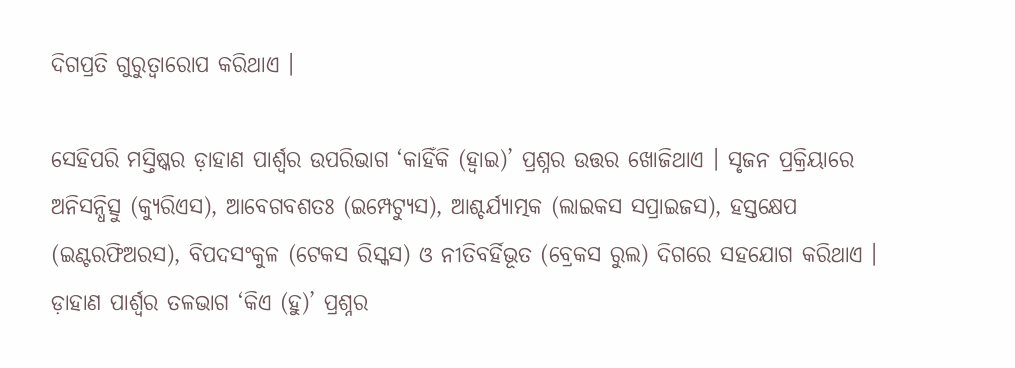ଦିଗପ୍ରତି ଗୁରୁତ୍ୱାରୋପ କରିଥାଏ ।

ସେହିପରି ମସ୍ତିଷ୍କର ଡ଼ାହାଣ ପାର୍ଶ୍ୱର ଉପରିଭାଗ ‘କାହିଁକି (ହ୍ୱାଇ)’ ପ୍ରଶ୍ନର ଉତ୍ତର ଖୋଜିଥାଏ । ସୃଜନ ପ୍ରକ୍ରିୟାରେ ଅନିସନ୍ଧିତ୍ସୁ (କ୍ୟୁରିଏସ), ଆବେଗବଶତଃ (ଇମ୍ପେଟ୍ୟୁସ), ଆଶ୍ଚର୍ଯ୍ୟାତ୍ମକ (ଲାଇକସ ସପ୍ରାଇଜସ), ହସ୍ତକ୍ଷେପ (ଇଣ୍ଟରଫିଅରସ), ବିପଦସଂକୁଳ (ଟେକସ ରିସ୍କସ) ଓ ନୀତିବର୍ହିଭୂତ (ବ୍ରେକସ ରୁଲ) ଦିଗରେ ସହଯୋଗ କରିଥାଏ । ଡ଼ାହାଣ ପାର୍ଶ୍ୱର ତଳଭାଗ ‘କିଏ (ହୁ)’ ପ୍ରଶ୍ନର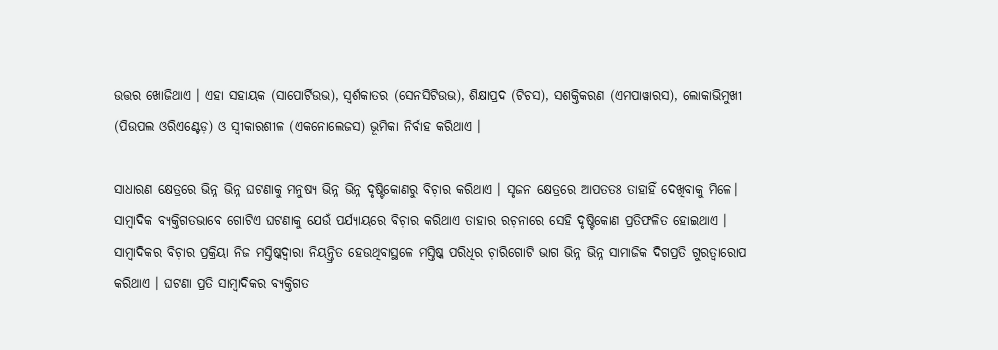ଉତ୍ତର ଖୋଜିଥାଏ । ଏହା ସହାୟକ (ସାପୋର୍ଟିଉଭ), ସ୍ୱର୍ଶକାତର (ସେନସିଟିଉଭ), ଶିକ୍ଷାପ୍ରଦ (ଟିଚସ), ସଶକ୍ତିକରଣ (ଏମପାୱାରସ), ଲୋକାଭିମୁଖୀ (ପିଉପଲ ଓରିଏଣ୍ଟେଡ଼) ଓ ସ୍ୱୀକାରଶୀଳ (ଏକନୋଲେଜସ) ଭୂମିକା ନିର୍ବାହ କରିଥାଏ ।

ସାଧାରଣ କ୍ଷେତ୍ରରେ ଭିନ୍ନ ଭିନ୍ନ ଘଟଣାକୁ ମନୁଷ୍ୟ ଭିନ୍ନ ଭିନ୍ନ ଦୃଷ୍ଟିକୋଣରୁ ବିଚ଼ାର କରିଥାଏ । ସୃଜନ କ୍ଷେତ୍ରରେ ଆପତତଃ ତାହାହିଁ ଦେଖିବାକୁ ମିଳେ। ସାମ୍ୱାଦିକ ବ୍ୟକ୍ତିଗତଭାବେ ଗୋଟିଏ ଘଟଣାକୁ ଯେଉଁ ପର୍ଯ୍ୟାୟରେ ବିଚ଼ାର କରିଥାଏ ତାହାର ରଚ଼ନାରେ ସେହି ଦୃଷ୍ଟିକୋଣ ପ୍ରତିଫଳିତ ହୋଇଥାଏ । ସାମ୍ୱାଦିକର ବିଚ଼ାର ପ୍ରକ୍ରିୟା ନିଜ ମସ୍ତିଷ୍କଦ୍ୱାରା ନିୟନ୍ତ୍ରିତ ହେଉଥିବାସ୍ଥଳେ ମସ୍ତିଷ୍କ ପରିଧିର ଚ଼ାରିଗୋଟି ଭାଗ ଭିନ୍ନ ଭିନ୍ନ ସାମାଜିକ ଦିଗପ୍ରତି ଗୁରତ୍ୱାରୋପ କରିଥାଏ । ଘଟଣା ପ୍ରତି ସାମ୍ୱାଦିକର ବ୍ୟକ୍ତିଗତ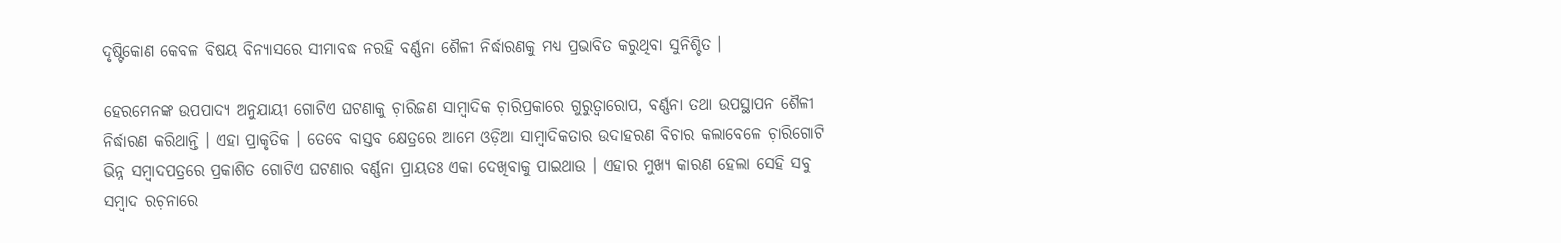ଦୃଷ୍ଟିକୋଣ କେବଳ ବିଷୟ ବିନ୍ୟାସରେ ସୀମାବଦ୍ଧ ନରହି ବର୍ଣ୍ଣନା ଶୈଳୀ ନିର୍ଦ୍ଧାରଣକୁ ମଧ୍ୟ ପ୍ରଭାବିତ କରୁଥିବା ସୁନିଶ୍ଚିତ ।

ହେରମେନଙ୍କ ଉପପାଦ୍ୟ ଅନୁଯାୟୀ ଗୋଟିଏ ଘଟଣାକୁ ଚ଼ାରିଜଣ ସାମ୍ୱାଦିକ ଚ଼ାରିପ୍ରକାରେ ଗୁରୁତ୍ୱାରୋପ, ବର୍ଣ୍ଣନା ତଥା ଉପସ୍ଥାପନ ଶୈଳୀ ନିର୍ଦ୍ଧାରଣ କରିଥାନ୍ତି । ଏହା ପ୍ରାକୃତିକ । ତେବେ ବାସ୍ତବ କ୍ଷେତ୍ରରେ ଆମେ ଓଡ଼ିଆ ସାମ୍ୱାଦିକତାର ଉଦାହରଣ ବିଚାର କଲାବେଳେ ଚ଼ାରିଗୋଟି ଭିନ୍ନ ସମ୍ୱାଦପତ୍ରରେ ପ୍ରକାଶିତ ଗୋଟିଏ ଘଟଣାର ବର୍ଣ୍ଣନା ପ୍ରାୟତଃ ଏକା ଦେଖିବାକୁ ପାଇଥାଉ । ଏହାର ମୁଖ୍ୟ କାରଣ ହେଲା ସେହି ସବୁ ସମ୍ୱାଦ ରଚ଼ନାରେ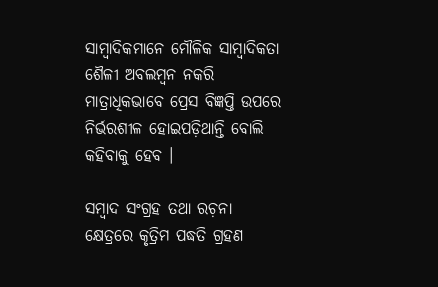ସାମ୍ୱାଦିକମାନେ ମୌଳିକ ସାମ୍ୱାଦିକତା ଶୈଳୀ ଅବଲମ୍ୱନ ନକରି ମାତ୍ରାଧିକଭାବେ ପ୍ରେସ ବିଜ୍ଞପ୍ତି ଉପରେ ନିର୍ଭରଶୀଳ ହୋଇପଡ଼ିଥାନ୍ତି ବୋଲି କହିବାକୁ ହେବ ।

ସମ୍ୱାଦ ସଂଗ୍ରହ ତଥା ରଚ଼ନା କ୍ଷେତ୍ରରେ କୃତ୍ରିମ ପଦ୍ଧତି ଗ୍ରହଣ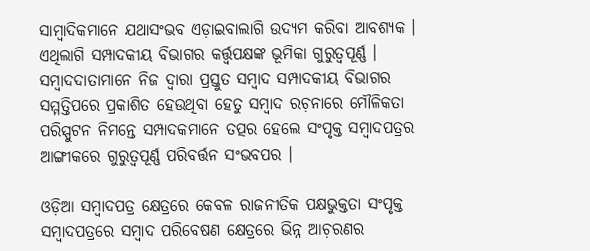ସାମ୍ୱାଦିକମାନେ ଯଥାସଂଭବ ଏଡ଼ାଇବାଲାଗି ଉଦ୍ୟମ କରିବା ଆବଶ୍ୟକ । ଏଥିଲାଗି ସମ୍ପାଦକୀୟ ବିଭାଗର କର୍ତ୍ତ୍ୱପକ୍ଷଙ୍କ ଭୂମିକା ଗୁରୁତ୍ୱପୂର୍ଣ୍ଣ । ସମ୍ୱାଦଦାତାମାନେ ନିଜ ଦ୍ୱାରା ପ୍ରସ୍ତୁତ ସମ୍ୱାଦ ସମ୍ପାଦକୀୟ ବିଭାଗର ସମ୍ମତ୍ତିପରେ ପ୍ରକାଶିତ ହେଉଥିବା ହେତୁ ସମ୍ୱାଦ ରଚ଼ନାରେ ମୌଳିକତା ପରିସ୍ପୁଟନ ନିମନ୍ତେ ସମ୍ପାଦକମାନେ ତତ୍ପର ହେଲେ ସଂପୃକ୍ତ ସମ୍ୱାଦପତ୍ରର ଆଙ୍ଗୀକରେ ଗୁରୁତ୍ୱପୂର୍ଣ୍ଣ ପରିବର୍ତ୍ତନ ସଂଭବପର ।

ଓଡ଼ିଆ ସମ୍ୱାଦପତ୍ର କ୍ଷେତ୍ରରେ କେବଳ ରାଜନୀତିକ ପକ୍ଷଭୁକ୍ତତା ସଂପୃକ୍ତ ସମ୍ୱାଦପତ୍ରରେ ସମ୍ୱାଦ ପରିବେଷଣ କ୍ଷେତ୍ରରେ ଭିନ୍ନ ଆଚ଼ରଣର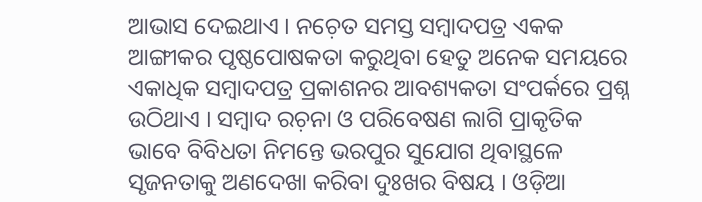ଆଭାସ ଦେଇଥାଏ । ନଚ଼େତ ସମସ୍ତ ସମ୍ୱାଦପତ୍ର ଏକକ ଆଙ୍ଗୀକର ପୃଷ୍ଠପୋଷକତା କରୁଥିବା ହେତୁ ଅନେକ ସମୟରେ ଏକାଧିକ ସମ୍ୱାଦପତ୍ର ପ୍ରକାଶନର ଆବଶ୍ୟକତା ସଂପର୍କରେ ପ୍ରଶ୍ନ ଉଠିଥାଏ । ସମ୍ୱାଦ ରଚ଼ନା ଓ ପରିବେଷଣ ଲାଗି ପ୍ରାକୃତିକ ଭାବେ ବିବିଧତା ନିମନ୍ତେ ଭରପୁର ସୁଯୋଗ ଥିବାସ୍ଥଳେ ସୃଜନତାକୁ ଅଣଦେଖା କରିବା ଦୁଃଖର ବିଷୟ । ଓଡ଼ିଆ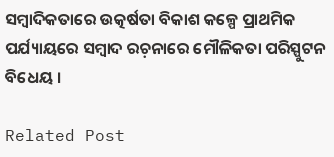ସମ୍ୱାଦିକତାରେ ଉତ୍କର୍ଷତା ବିକାଶ କଳ୍ପେ ପ୍ରାଥମିକ ପର୍ଯ୍ୟାୟରେ ସମ୍ୱାଦ ରଚ଼ନାରେ ମୌଳିକତା ପରିସ୍ପୁଟନ ବିଧେୟ ।

Related Post